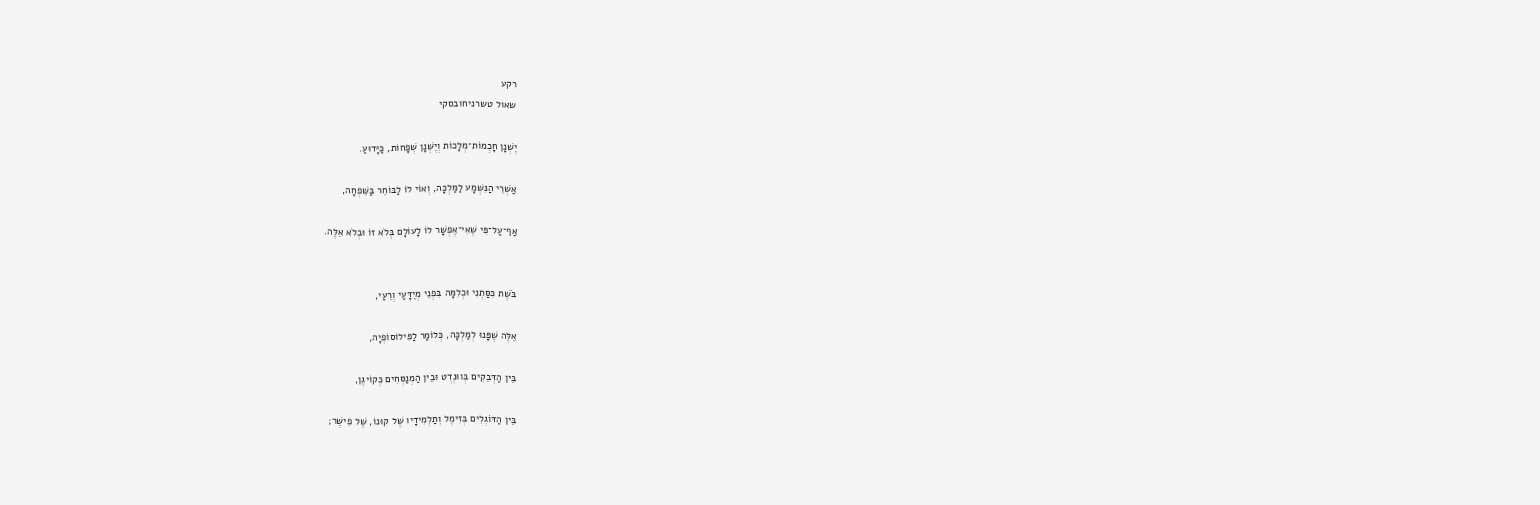רקע
שאול טשרניחובסקי

יֶשְׁנָן חָכְמוֹת־מְלָכוֹת וְיֶשְׁנָן שְׁפָחוֹת, כַּיָּדוּעַ.

אַשְׁרֵי הַנִּשְׁמָע לַמַּלְכָּה, וְאוֹי לוֹ לַבּוֹחֵר בַּשִּׁפְחָה,

אַף־עַל־פִּי שֶׁאִי־אֶפְשָׁר לוֹ לָעוֹלָם בְּלֹא זוֹ וּבְלֹא אֵלֶּה.


בֹּשֶׁת כִּסַּתְנִי וּכְלִמָּה בִּפְנֵי מְיֻדָּעַי וְרֵעַי,

אֵלֶּה שֶׁפָּנוּ לְמַלְכָּה, כְּלוֹמַר לַפִּילוֹסוֹפְיָה,

בֵּין הַדְּבֵקִים בְּווּנְדְט וּבֵין הַמְנַסְּחִים כְּקוֹיגֶן,

בֵּין הַדּוֹגְלִים בְּזִימֶל וְתַלְמִידָיו שֶׁל קוּנוֹ, שֶׁל פִישֶׁר;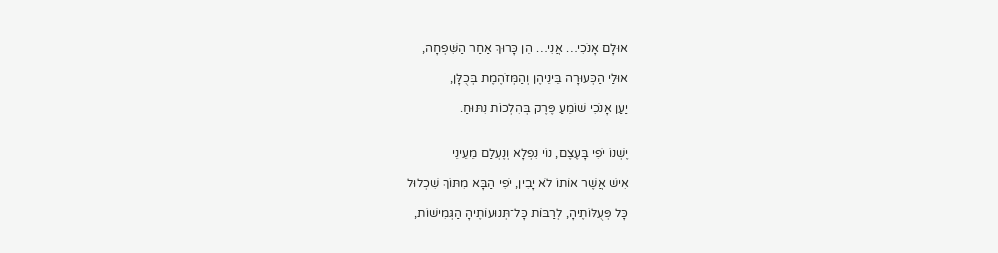אוּלָם אָנֹכִי… אֲנִי… הֵן כָּרוּךְ אַחַר הַשִּׁפְחָה,

אוּלַי הַכְּעוּרָה בֵּינֵיהֶן וְהַמְּזֹהֶמֶת בְּכֻלָּן,

יַעַן אָנֹכִי שׁוֹמֵעַ פֶּרֶק בְּהִלְכוֹת נִתּוּחַ.


יֶשְׁנוֹ יֹפִי בָּעֶצֶם, נוֹי נִפְלָא וְנֶעְלַם מֵעֵינֵי

אִישׁ אֲשֶׁר אוֹתוֹ לֹא יָבִין, יֹפִי הַבָּא מִתּוֹךְ שִׁכְלוּל

כָּל פְּעֻלּוֹתֶיהָ, לְרַבּוֹת כָּל־תְּנוּעוֹתֶיהָ הַגְּמִישׁוֹת,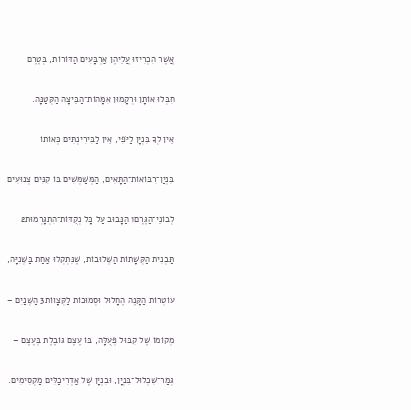אֲשֶׁר הִכְרִיזוּ עֲלֵיהֶן אַרְבָּעִים הַדּוֹרוֹת, בְּטֶרֶם

חִבְּלוּ אוֹתָן וּרְקָמוּן אִמָּהוֹת־הַבֵּיצָה הַקְּטַנָּה.

אֵין לְךָ בִּנְיָן לַיֹּפִי, אֵין לַבִּירִינְתִּים כְּאוֹתוֹ

בִּנְיַן־רִבּוֹאוֹת־הַתָּאִים, הַמְּשַׁמְּשִׁים בּוֹ קִנִּים צְנוּעִים

לְבוֹנֵי־הַגֶּרֶם1 הַנָּבוּב עַל כָּל נְקֻדּוֹת־הִתְגָּרְמוּת2

תַּבְנִית הַקְּשָׁתוֹת הַשְּׁלוּבוֹת, שֶׁנִּתְקְלוּ אַחַת בַּשְּׁנִיָּה,

עוֹטְרוֹת הַקָּנֶה הֶחָלוּל וּסְמוּכוֹת לַקְּצָווֹת3 הַשְּׁנַיִם –

מְקוֹמוֹ שֶׁל קִבּוּל פְּעֻלָּה, בּוֹ עֶצֶם גּוֹבֶלֶת בְּעֶצֶם –

גְּמַר־שִׁכְלוּל־בִּנְיָן, וּבִנְיָן שֶׁל אַדְרִיכַלִּים מַקְסִימִים.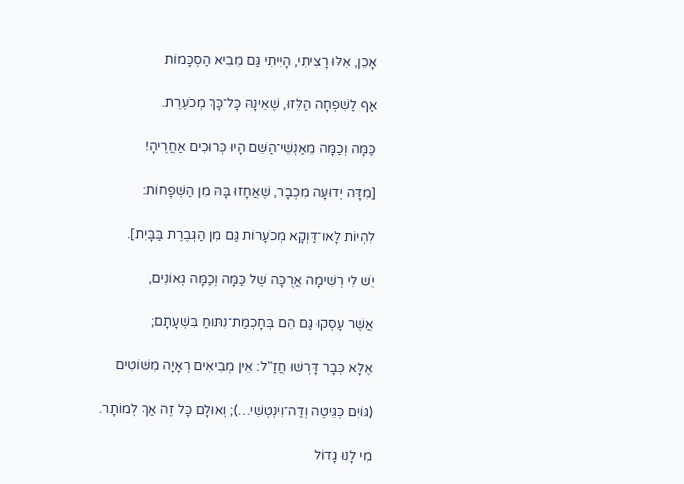אָכֵן, אִלּוּ רָצִיתִי, הָיִיתִי גַּם מֵבִיא הַסְכָּמוֹת

אַף לַשִׁפְחָה הַלֵּזוּ, שֶׁאֵינָהּ כָּל־כָּךְ מְכֹעֶרֶת.

כַּמָּה וְכַמָּה מֵאַנְשֵׁי־הַשֵּׁם הָיוּ כְּרוּכִים אַחֲרֶיהָ!

[מִדָּה יְדוּעָה מִכְבָר, שֶׁאֲחָזוּ בָּהּ מִן הַשְּׁפָחוֹת:

לִהְיוֹת לָאו־דַּוְקָא מְכֹעָרוֹת גַּם מִן הַגְּבֶרֶת בַּבָּיִת].

יֵשׁ לִי רְשִׁימָה אֲרֻכָּה שֶׁל כַּמָּה וְכַמָּה גְאוֹנִים,

אֲשֶׁר עָסְקוּ גַּם הֵם בְּחָכְמַת־נִתּוּחַ בִּשְׁעָתָם;

אֶלָּא כְּבָר דָּרְשׁוּ חֲזַ"ל: אֵין מְבִיאִים רְאָיָה מִשּׁוֹטִים

(גּוֹיִם כְּגֵּיטֶה וְדַה־וִינְטְשִׁי…); וְאוּלָם כָּל זֶה אַךְ לְמוֹתָר.

מִי לָנוּ גָדוֹל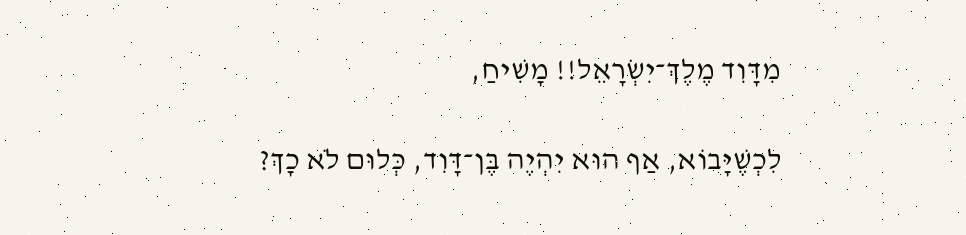מִדָּוִד מֶלֶךְ־יִשְׂרָאֵל!! מָשִׁיחַ,

לִכְשֶׁיָּבוֹא, אַף הוּא יִהְיֶה בֶּן־דָּוִד, כְּלוּם לֹא כָךְ?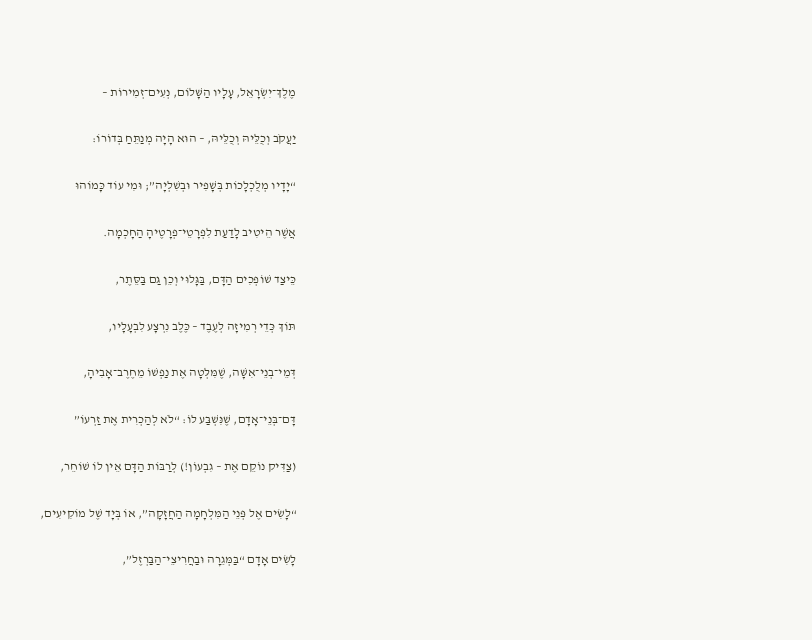מֶלֶךְ־יִשְׂרָאֵל, עָלָיו הַשָּׁלוֹם, נְעִים־זְמִירוֹת –

יַעֲקֹב וְכֻלֵּיהּ וְכֻלֵּיהּ, – הוּא הָיָה מְנַתֵּחַ בְּדוֹרוֹ:

“יָדָיו מְלֻכְלָכוֹת בְּשָׁפִיר וּבְשִׁלְיָה”; וּמִי עוֹד כָּמוֹהוּ

אֲשֶׁר הֵיטִיב לָדַעַת לִפְרָטֵי־פְרָטֶיהָ הַחָכְמָה.

כֵּיצַד שׁוֹפְכִים הַדָּם, בַּגָּלוּי וְכֵן גַּם בַּסֵּתֶר,

תּוֹךְ כְּדֵי רְמִיזָה לְעֶבֶד – כֶּלֶב נִרְצָע לִבְעָלָיו,

דְּמֵי־בְנֵי־אִשָּׁה, שֶׁמִּלְּטָה אֶת נַפְשׁוֹ מֵחֶרֶב־אָבִיהָ,

דָּם־בְּנֵי־אָדָם, שֶׁנִּשְׁבַּע לוֹ: “לֹא לְהַכְרִית אֶת זַרְעוֹ”

(צַדִּיק נוֹקֵם אֶת – גִבְעוֹן!) לְרַבּוֹת הַדָּם אֵין לוֹ שׁוֹחֵר,

“לָשִׂים אֶל פְּנֵי הַמִּלְחָמָה הַחֲזָקָה”, אוֹ בְּיָד שֶׁל מוֹקִיעִים,

לָשִׂים אָדָם “בַּמְּגֵרָה וּבַחֲרִיצֵי־הַבַּרְזֶל”,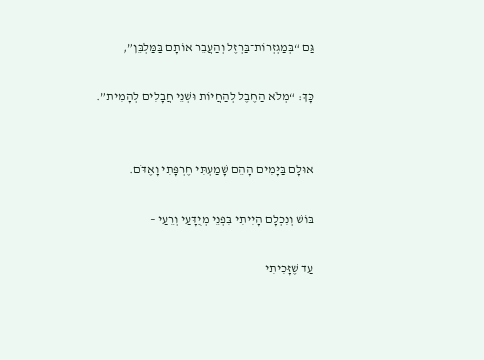גַּם “בְּמַגְזְרוֹת־בַּרְזֶל וְהַעֲבֵר אוֹתָם בַּמַּלְבֵּן”,

כָּךְ: “מְלֹא הַחֶבֶל לְהַחֲיוֹת וּשְׁנֵי חֲבָלִים לְהָמִית”.


אוּלָם בַּיָּמִים הָהֵם שָׁמַעְתִּי חֶרְפָּתִי וָאֶדֹּם.

בּוֹשׁ וְנִכְלָם הָיִיתִי בִּפְנֵי מְיֻדָּעַי וְרֵעַי –

עַד שֶׁזָּכִיתִי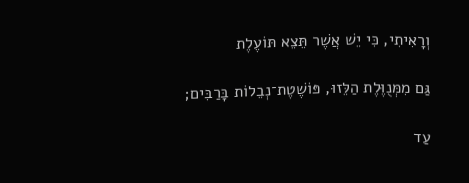וְרָאִיתִי, כִּי יֵשׁ אֲשֶׁר תֵּצֵא תּוֹעֶלֶת

גַּם מִמְּנֻוֶּלֶת הַלֵּזוּ, פּוֹשֶׁטֶת־נְבֵלוֹת בָּרַבִּים;

עַד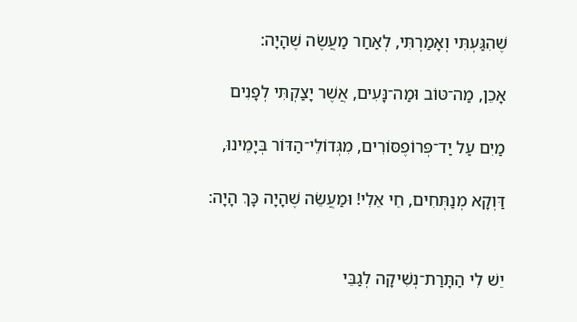שֶׁהִגַּעְתִּי וְאָמַרְתִּי, לְאַחַר מַעֲשֶׂה שֶׁהָיָה:

אָכֵן, מַה־טּוֹב וּמַה־נָּעִים, אֲשֶׁר יָצַקְתִּי לְפָנִים

מַיִם עַל יַד־פְּרוֹפֶסּוֹרִים, מִגְּדוֹלֵי־הַדּוֹר בְּיָמֵינוּ,

דַּוְקָא מְנַתְּחִים, חֵי אֵלִי! וּמַעֲשֵׂה שֶׁהָיָה כָּךְ הָיָה:


יֵשׁ לִי הַתָּרַת־נְשִׁיקָה לְגַבֵּי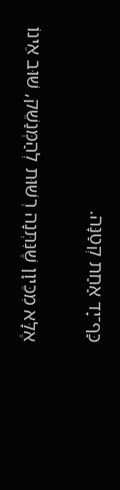כַּף־יָד אַחַת קְטַנָּה.

אֶלָּא מִכֵּיוָן שֶׁנִּתְּנָה רְשׁוּת לְהַמְּנַשֵׁק, שׁוּב אֵינוֹ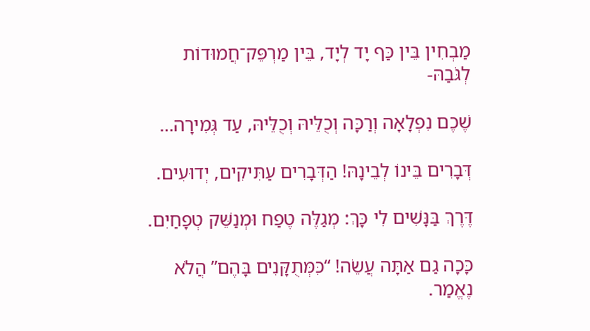מַבְחִין בֵּין כַּף יָד לְיָד, בֵּין מַרְפֵּק־חֲמוּדוֹת לְגֹּבַהּ-

שֶׁכֶם נִפְלָאָה וְרַכָּה וְכֻלֵּיהּ וְכֻלֵּיהּ, עַד גְּמִירָה…

דְּבָרִים בֵּינוֹ לְבֵינָהּ! הַדְּבָרִים עַתִּיקִים, יְדוּעִים.

דֶּרֶךְ בַּנָּשִׁים לִי כָּךְ: מְגַלֶּה טֶפַח וּמְנַשֵּׁק טְפָחַיִם.

כָּכָה גַם אַתָּה עֲשֵׂה! “כִּמְּתֻקָּנִים בָּהֶם” הֲלֹא נֶאֱמַר.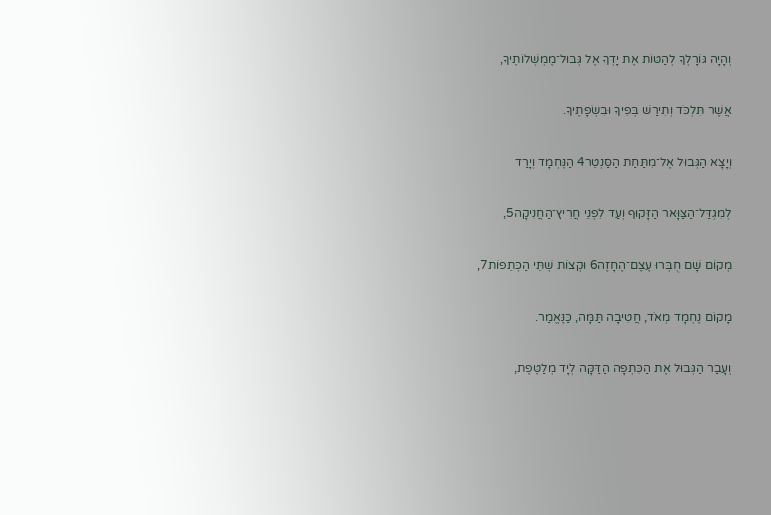וְהָיָה גּוֹרָלְךָ לְהַטּוֹת אֶת יָדְךָ אֶל גְּבוּל־מֶמְשְׁלוֹתֶיךָ,

אֲשֶׁר תִּלְכֹּד וְתִירַשׁ בְּפִיךָ וּבִשְׂפָתֶיךָ.

וְיָצָא הַגְּבוּל אֶל־מִתַּחַת הַסַּנְטֵר4 הַנֶּחְמָד וְיָרַד

לְמִגְדַּל־הַצַּוָּאר הַזָּקוּף וְעַד לִפְנֵי חֲרִיץ־הַחֲנִיקָה5,

מְקוֹם שָׁם חֻבְּרוּ עֶצֶם־הֶחָזֶה6 וּקְצוֹת שְׁתֵּי הַכְּתֵפוֹת7,

מָקוֹם נֶחְמָד מְאֹד, חֲטִיבָה תַּמָּה, כַּנֶּאֱמַר.

וְעָבַר הַגְּבוּל אֶת הַכִּתְפָה הַדַּקָּה לְיָד מְלַטֶּפֶת,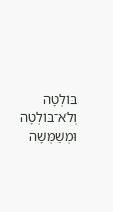בּוֹלְטָה וְלֹא־בּוֹלְטָה וּמְשַׁמְּשָׁה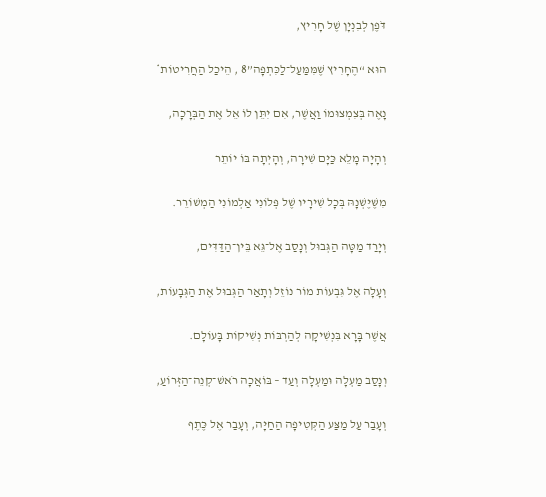דֹּפֶן לְבִנְיָן שֶׁל חָרִיץ,

הוּא “הֶחָרִיץ שֶׁמִּמַּעַל־לַכִּתְפָה”8 , הֵיכַל הַחֲרִיטוֹת*

נָאֶה בְּצִמְצוּמוֹ וַאֲשֶׁר, אִם יִתֵּן לוֹ אֵל אֶת הַבְּרָכָה,

וְהָיָה מָלֵא כַּיָּם שִׁירָה, וְהָיְתָה בּוֹ יוֹתֵר

מִשֶּׁיֶּשְׁנָהּ בְּכָל שִׁירָיו שֶׁל פְּלוֹנִי אַלְמוֹנִי הַמְשׁוֹרֵר.

וְיָרַד מַטָּה הַגְּבוּל וְנָסַב אֶל־גֵּא בֵּין־הַדַּדִּים,

וְעָלָה אֶל גִּבְעוֹת מוֹר נוֹזֵל וְתָאַר הַגְּבוּל אֶת הַגְּבָעוֹת,

אֲשֶׁר בָּרָא בִּנְשִׁיקָה לְהַרְבּוֹת נְשִׁיקוֹת בָּעוֹלָם.

וְנָסַב מַעְלָה וּמַעְלָה וְעַד – בּוֹאֲכָה רֹאשׁ־קְנֵה־הַזְּרוֹעַ,

וְעָבַר עַל מַצַּע הַקְּטִיפָה הַחַיָּה, וְעָבַר אֶל כֶּתֶף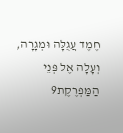חֶמֶד עֲגֻלָּה וּמְגָרָה, וְעָלָה אֶל פְּנֵי הַמַּפְרֶקֶת9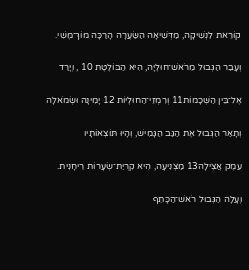קוֹרֵאת לִנְשִׁיקָה, מַדְּשִׁיאָה הַשַּׂעֲרָה הָרַכָּה מוֹךְ־מֶשִׁי.

וְעָבַר הַגְּבוּל מֵרֹאשׁ־חוּלְיָה, הִיא הַבּוֹלֶטֶת 10 , וְיָרַד

אֶל־בֵּין הַשְּׁכָמוֹת11 וְרִמְזֵי־הַחוּלְיוֹת 12 יָמִינָה וּשְׂמֹאלָה

וְתָאַר הַגְּבוּל אֶת הַגַּב הַגָּמִישׁ, וְהָיוּ תּוֹצְאוֹתָיו

עֵמֶק אֲצִילָה13 מַצְנִיעָה, הִיא קִרְיַת־שְׂעָרוֹת רֵיחָנִית.

וְעָלָה הַגְּבוּל רֹאשׁ־הַכָּתֵף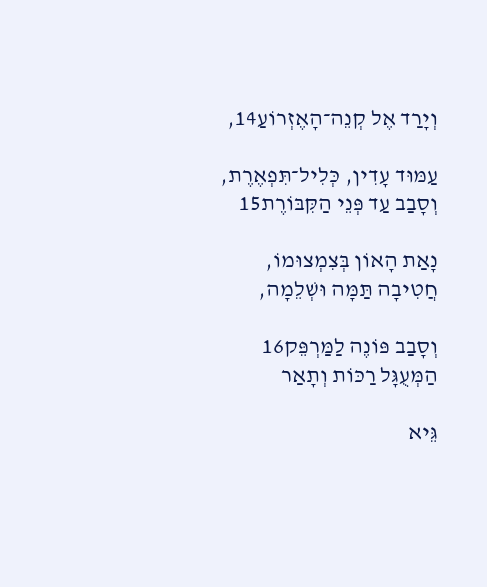וְיָרַד אֶל קְנֵה־הָאֶזְרוֹעַ14,

עַמּוּד עָדִין, כְּלִיל־תִּפְאֶרֶת, וְסָבַב עַד פְּנֵי הַקִּבּוֹרֶת15

נָאַת הָאוֹן בְּצִמְצוּמוֹ, חֲטִיבָה תַּמָּה וּשְׁלֵמָה,

וְסָבַב פּוֹנֶה לַמַּרְפֵּק16 הַמְּעֻגָּל רַכּוֹת וְתָאַר

גֵּיא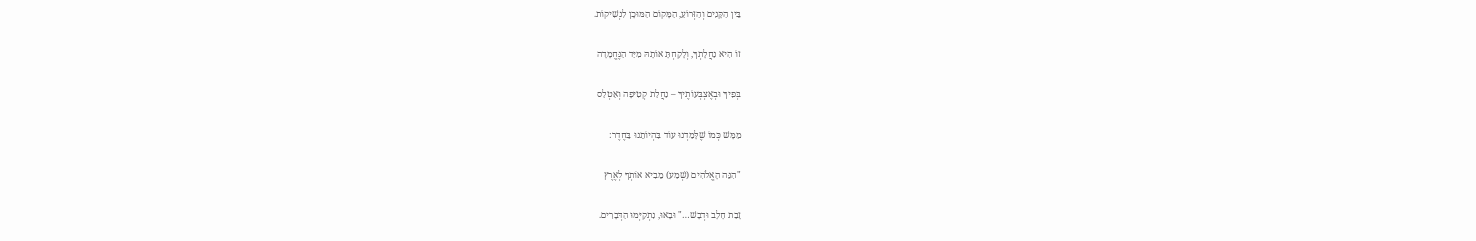בֵּין הַקָּנִים וְהַזְּרוֹעַ, הַמָּקוֹם הַמּוּכָן לִנְשִׁיקוֹת.

זוֹ הִיא נַחֲלָתְךָ, וְלָקַחְתָּ אוֹתָהּ מִיַּד הַנֶּחֱמָדָה

בְּפִיךָ וּבְאֶצְבְּעוֹתֶיךָ – נַחֲלַת קְטִיפָה וְאַטְלַס

מַמָּשׁ כְּמוֹ שֶׁלָּמַדְנוּ עוֹד בִּהְיוֹתֵנוּ בַּחֶדֶר:

"הִנֵּה הָאֱלֹהִים (שְׁמַע) מֵבִיא אוֹתְךָ לְאֶרֶץ

זָבַת חָלָב וּדְבָשׁ…" וּבָאוּ, נִתְקַיְּמוּ הַדְּבָרִים.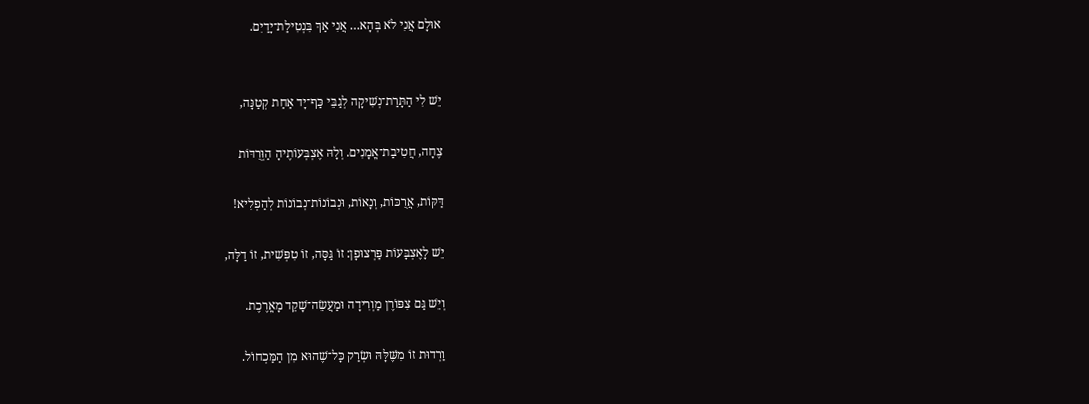אוּלָם אֲנִי לֹא בְּהָא… אֲנִי אַךְ בִּנְטִילַת־יָדַיִם.


יֵשׁ לִי הַתָּרַת־נְשִׁיקָה לְגַבֵּי כַּף־יָד אַחַת קְטַנָּה,

צֶחָה, חֲטִיבַת־אֳמָנִים. וְלָהּ אֶצְבְּעוֹתֶיהָ הַוְּרֻדּוֹת

דַּקּוֹת, אֲרֻכּוֹת, וְנָאוֹת, וּנְבוֹנוֹת־נְבוֹנוֹת לְהַפְלִיא!

יֵשׁ לָאֶצְבָּעוֹת פַּרְצוּפָן: זוֹ גַּסָּה, זוֹ טִפְּשִׁית, זוֹ דַלָּה,

וְיֵשׁ גַּם צִפּוֹרֶן מַוְרִידָה וּמַעֲשֵׂה־שָׁקֵד מָאֳרֶכֶת.

וַרְדוּת זוֹ מִשֶּׁלָּהּ וּשְׂרַק כָּל־שֶׁהוּא מִן הַמַּכְחוֹל.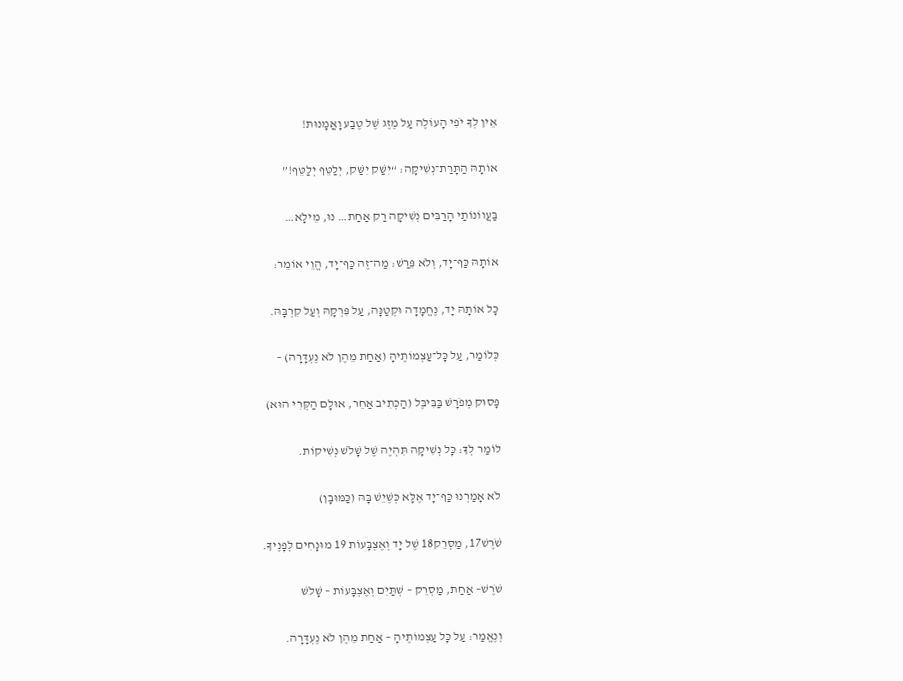אֵין לְךָ יֹפִי הָעוֹלֶה עַל מֶזֶג שֶׁל טֶבַע וָאֳמָנוּת!

אוֹתָהּ הַתָּרַת־נְשִׁיקָה: “יִשַּׁק יִשַּׁק, יְלַטֵּף יְלַטֵּף!”

בַּעֲווֹנוֹתַי הָרַבִּים נְשִׁיקָה רַק אַחַת… נוּ, מֵילָא…

אוֹתָהּ כַּף־יָד, וְלֹא פֵּרַשׁ: מַה־זֶה כַּף־יָד, הֱוֵי אוֹמֵר:

כָּל אוֹתָהּ יָד, נֶחֱמָדָה וּקְטַנָּה, עַל פִּרְקָהּ וְעַל קִרְבָּהּ.

כְּלוֹמַר, עַל כָּל־עַצְמוֹתֶיהָ (אַחַת מֵהֶן לֹא נֶעְדָּרָה) –

פָּסוּק מְפֹרָשׁ בַּבִּיבֶּל (הַכְּתִיב אַחֵר, אוּלָם הַקְּרִי הוּא)

לוֹמַר לְךָ: כָּל נְשִׁיקָה תִּהְיֶה שֶׁל שָׁלֹשׁ נְשִׁיקוֹת.

לֹא אָמַרְנוּ כַּף־יָד אֶלָּא כְּשֶׁיֵשׁ בָּהּ (כַּמּוּבָן)

שֹׁרֶשׁ17, מַסְרֵק18 שֶׁל יָד וְאֶצְבָּעוֹת 19 מוּנָחִים לְפָנֶיךָ.

שֹׁרֶשׁ– אַחַת, מַסְרֵק – שְׁתַּיִם וְאֶצְבָּעוֹת – שָׁלֹשׁ

וְנֶאֱמַר: עַל כָּל עַצְמוֹתֶיהָ – אַחַת מֵהֶן לֹא נֶעְדָּרָה.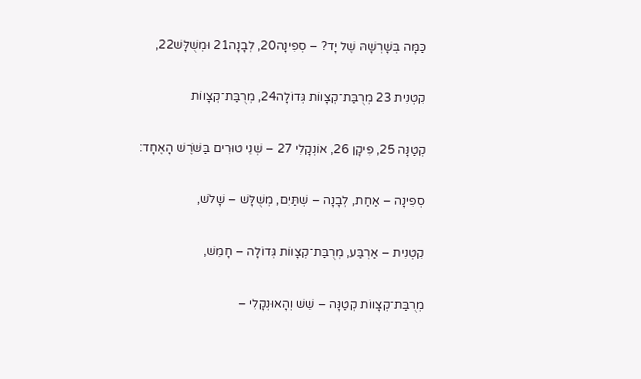כַּמָּה בְּשָׁרְשָׁהּ שֶׁל יָד? – סְפִינָה20, לְבָנָה21 וּמְשֻׁלָּשׁ22,

קִטְנִית 23 מְרֻבַּת־קְצָווֹת גְּדוֹלָה24, מְרֻבַּת־קְצָווֹת

קְטַנָּה 25, פִּיקָן 26, אוֹנְקָלִי 27 – שְׁנֵי טוּרִים בַּשֹּׁרֶשׁ הָאֶחָד:

סְפִינָה – אַחַת, לְבָנָה – שְׁתַּיִם, מְשֻׁלָּשׁ – שָׁלֹשׁ,

קִטְנִית – אַרְבַּע, מְרֻבַּת־קְצָווֹת גְּדוֹלָה – חָמֵשׁ,

מְרֻבַּת־קְצָווֹת קְטַנָּה – שֵׁשׁ וְהָאוּנְקָלִי –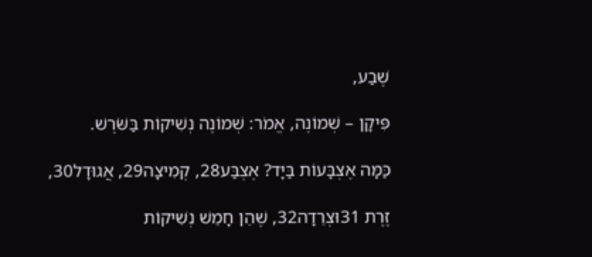שֶׁבַע,

פִּיקָן – שְׁמוֹנֶה, אֱמֹר: שְׁמוֹנֶה נְשִׁיקוֹת בַּשֹּׁרֶשׁ.

כַּמָּה אֶצְבָּעוֹת בַּיָּד? אֶצְבַּע28, קְמִיצָה29, אֲגוּדָל30,

זֶרֶת 31וּצְרֵדָה32, שֶׁהֵן חָמֵשׁ נְשִׁיקוֹת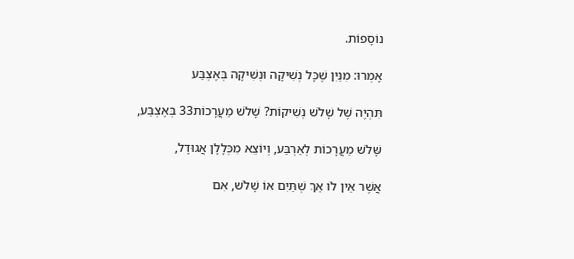נוֹסָפוֹת.

אָמְרוּ: מִנַּיִן שֶׁכָּל נְשִׁיקָה וּנְשִׁיקָה בְּאֶצְבַּע

תִּהְיֶה שֶׁל שָׁלֹשׁ נְשִׁיקוֹת? שָׁלֹשׁ מַעֲרָכוֹת33 בְּאֶצְבַּע,

שָּׁלֹשׁ מַעֲרָכוֹת לְאַרְבַּע, וְיוֹצֵא מִכְּלָלָן אֲגוּדָל,

אֲשֶׁר אֵין לוֹ אַךְ שְׁתַּיִם אוֹ שָׁלֹשׁ, אִם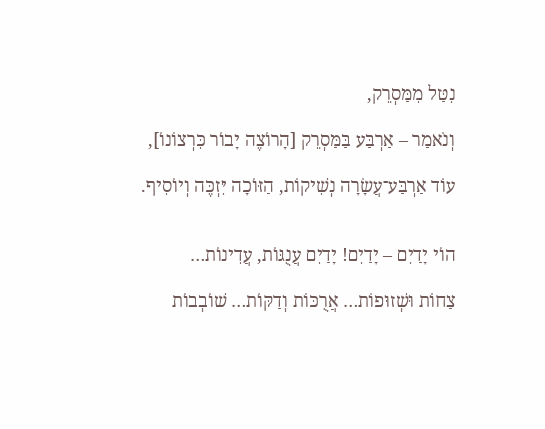נִטַּל מִמַּסְרֵק,

וְנֹאמַר – אַרְבַּע בַּמַּסְרֵק [הָרוֹצֶה יָבוֹר כִּרְצוֹנוֹ],

עוֹד אַרְבַּע־עֲשָׂרָה נְשִׁיקוֹת, הַזּוֹכָה יִּזְכֶּה וְיוֹסִיף.


הוֹי יָדַיִם – יָדַיִם! יָדַיִם עֲנֻגּוֹת, עֲדִינוֹת…

צַחוֹת וּשְׁזוּפוֹת… אֲרֻכּוֹת וְדַקּוֹת… שׁוֹבְבוֹת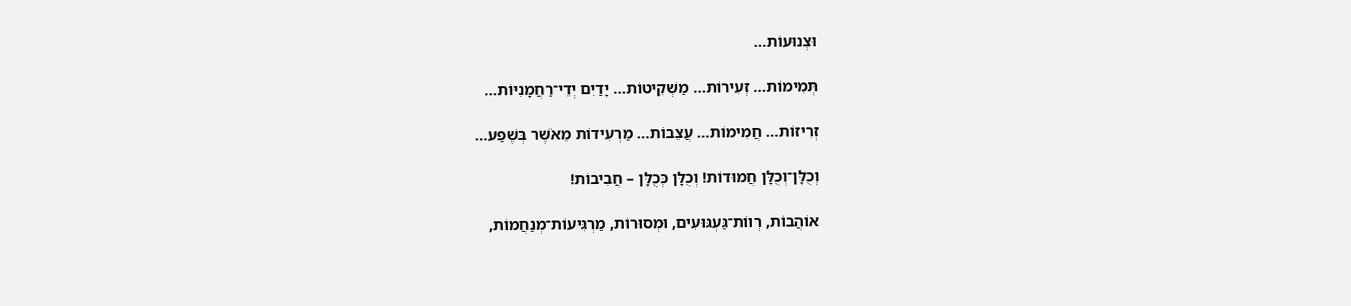וּצְנוּעוֹת…

תְּמִימוֹת… זְעִירוֹת… מַשְׁקִיטוֹת… יָדַיִם יְדֵי־רַחֲמָנִיּוֹת…

זְרִיזוֹת… חֲמִימוֹת… עֲצֵבוֹת… מַרְעִידוֹת מֵאֹשֶׁר בְּשֶׁפַע…

וְכֻלָּן־וְכֻלָּן חֲמוּדוֹת! וְכֻלָּן כְּכֻלָּן – חֲבִיבוֹת!

אוֹהֲבוֹת, רְווֹת־גַּעְגּוּעִים, וּמְסוּרוֹת, מַרְגִּיעוֹת־מְנַחֲמוֹת,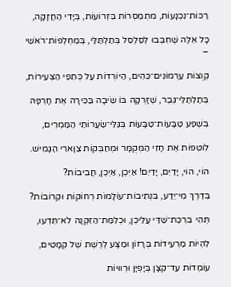רַכּוֹת־נִכְנָעוֹת, מִתְמַסְרוֹת בִּזְרוֹעוֹת, בְּיָדִי הַחֲזָקָה,

כָּל אֵלֶּה שֶׁחִבְּבוּ לְסַלְסֵל בְּתַלְתַּלַּי, בְּמַחְלְפוֹת־רֹאשִׁי –

קְוֻצּוֹת עַרְמוֹנִים־כֵּהִים, הַיּוֹרְדוֹת עַל כְּתֵפַי הַצְּעִירוֹת,

בְּתַלְתַּלֵּי־גֶּבֶר, שֶׁזָּרְקָה בּוֹ שֵׂיבָה בַּכִּירָה אֶת חָרְפָּהּ

בְּשֶׁפַע טַבָּעוֹת־טַבָּעוֹת בְּגַּלֵּי־שַׂעֲרוֹתַי הַמַּמְרִים,

לוֹטְפוֹת אֶת חָזִי הַמְּקֻמָּר וּמְחַבְּקוֹת צַוָּארִי הַגָּמִישׁ.

הוֹי, הוֹי, יָדַיִם, יָדַיִם! אַיְכֶן, אַיְכֶן, חֲבִיבוֹת?

בְּדֶרֶךְ מִי־יֵדַע, בִּנְתִיבוֹת־עוֹלָמוֹת רְחוֹקוֹת וּקְרוֹבוֹת?

תְּהִי בִּרְכַּת־שַׁדַּי עֲלֵיכֶן, וּכְלִמַּת־הַזִּקְנָה לֹא־תֵּדְעוּ,

לִהְיוֹת מַרְעִידוֹת בְּרָזוֹן וּמַצָּע לְרֶשֶׁת שֶׁל קְמָטִים,

עוֹמְדוֹת עַד־קִצָּן בְּיָפְיָן וּרְווּיוֹת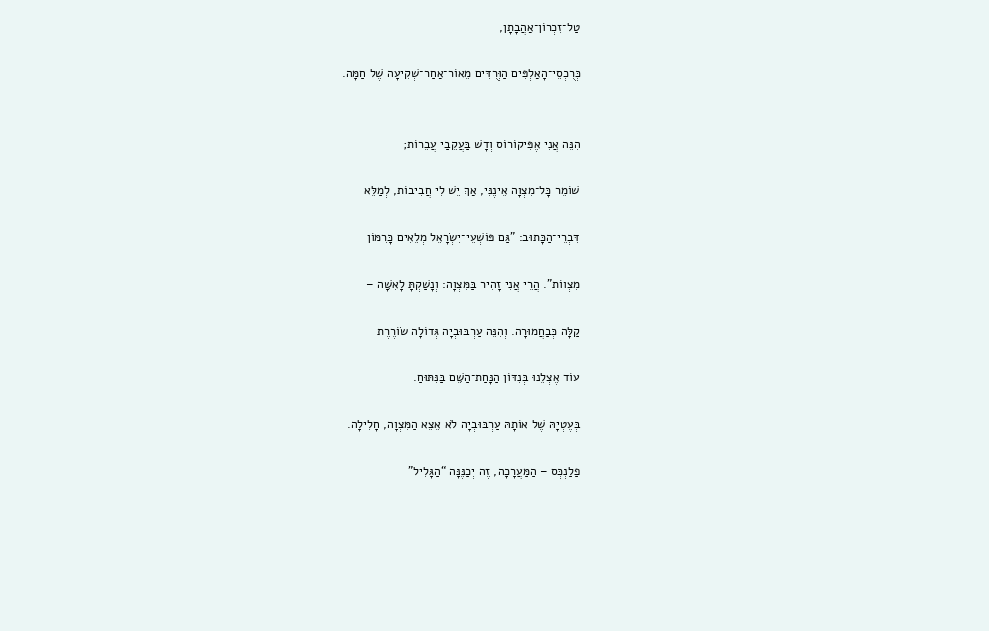טַל־זִכְרוֹן־אַהֲבָתָן,

כְּרֻכְסֵי־הָאַלְפִּים הַוְּרֻדִּים מֵאוֹר־אַחַר־שְׁקִיעָה שֶׁל חַמָּה.


הִנֵּה אֲנִי אֶפִּיקוֹרוֹס וְדָשׁ בַּעֲקֵבַי עֲבֵרוֹת;

שׁוֹמֵר כָּל־מִצְוָה אֵינֶנִּי, אַךְ יֵשׁ לִי חֲבִיבוֹת, לְמַלֵּא

דִּבְרֵי־הַכָּתוּב: "גַּם פּוֹשְׁעֵי־יִשְׂרָאֵל מְלֵאִים כָּרִמּוֹן

מִצְווֹת". הֲרֵי אֲנִי זָהִיר בַּמִּצְוָה: וְנָשַׁקְתָּ לָאִשָּׁה –

קַלָּה כְּבַחֲמוּרָה. וְהִנֵּה עַרְבּוּבְיָה גְּדוֹלָה שׂוֹרֶרֶת

עוֹד אֶצְלֵנוּ בְּנִדּוֹן הַנָּחַת־הַשֵּׁם בַּנִּתּוּחַ.

בְּעֶטְיָהּ שֶׁל אוֹתָהּ עַרְבּוּבְיָה לֹא אֵצֵא הַמִּצְוָה, חָלִילָה.

פַלַנְכְּס – הַמַּעֲרָכָה, זֶה יְכַנֶּנָּה “הַגָּלִיל”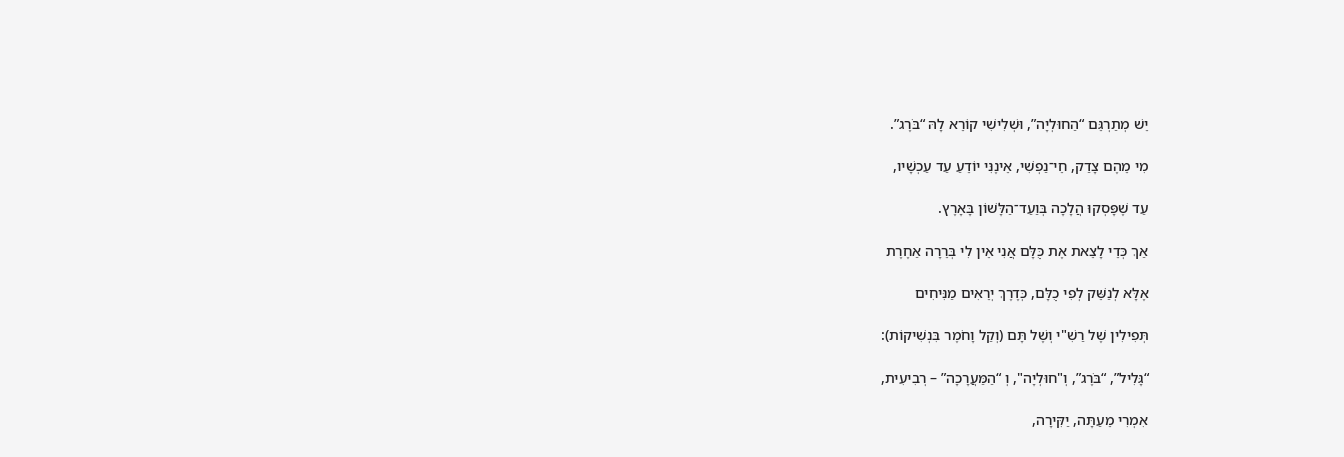יֵשׁ מְתַרְגֵּם “הַחוּלְיָה”, וּשְׁלִישִׁי קוֹרֵא לָהּ “בֹּרֶג”.

מִי מֵהֶם צָדַק, חֵי־נַפְשִׁי, אֵינֶנִּי יוֹדֵעַ עַד עַכְשָׁיו,

עַד שֶׁפָּסְקוּ הֲלָכָה בְּוַעַד־הַלָּשׁוֹן בָּאָרֶץ.

אַךְ כְּדֵי לָצֵאת אֶת כֻּלָּם אֲנִי אֵין לִי בְּרֵרָה אַחֶרֶת

אֶלָּא לְנַשֵּׁק לְפִי כֻלָּם, כְּדֶרֶךְ יְרֵאִים מַנִּיחִים

תְּפִילִין שֶׁל רַשִׁ"י וְשֶׁל תָּם (וְקַל וָחֹמֶר בִּנְשִׁיקוֹת):

“גָּלִיל”, “בֹּרֶג”, וְ"חוּלְיָה", וְ “הַמַּעֲרָכָה” – רְבִיעִית,

אִמְרִי מֵעַתָּה, יַקִּירָה,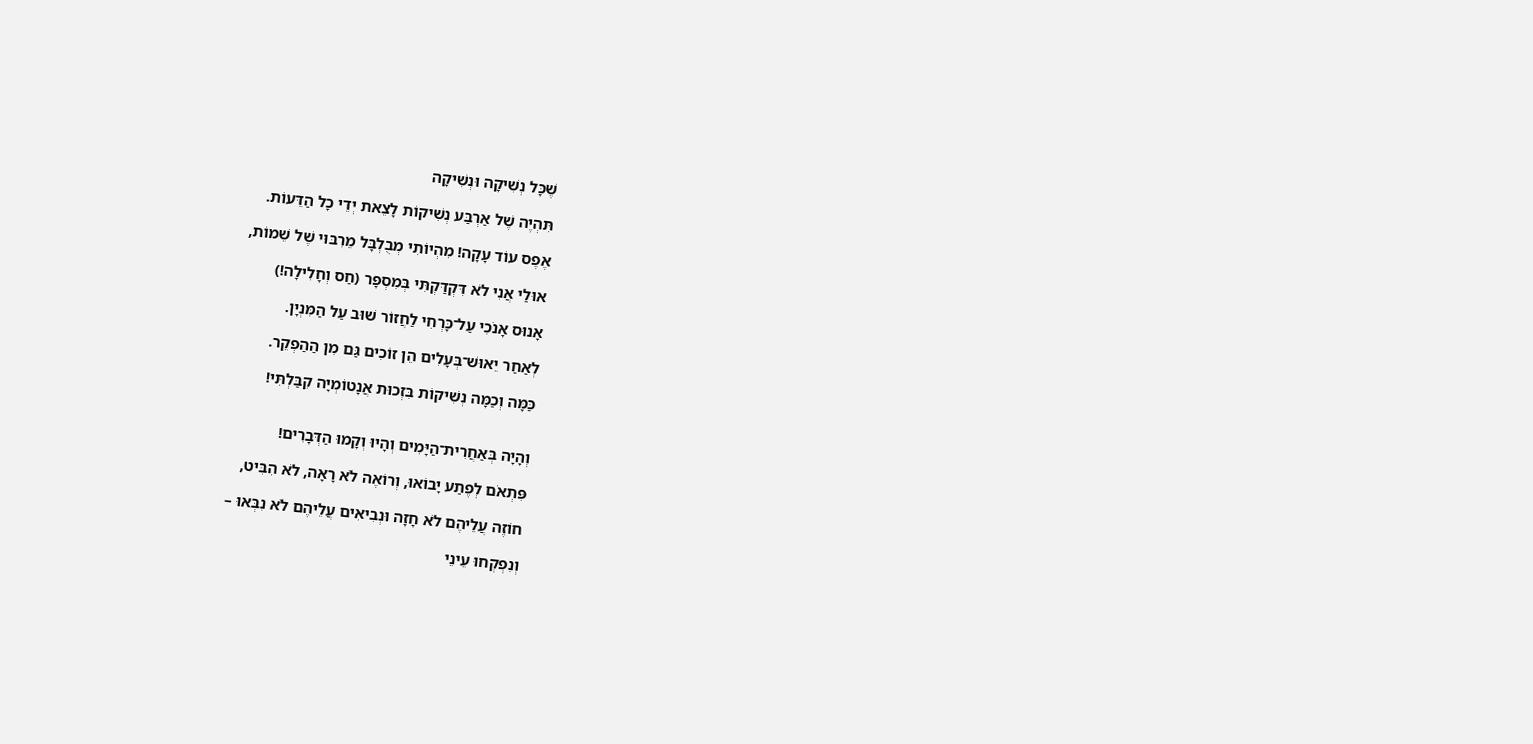שֶׁכָּל נְשִׁיקָה וּנְשִׁיקָה

תִּהְיֶה שֶׁל אַרְבַּע נְשִׁיקוֹת לָצֵאת יְדֵי כָל הַדֵּעוֹת.

אֶפֶס עוֹד עָקָה! מִהְיוֹתִי מְבֻלְבָּל מֵרִבּוּי שֶׁל שֵׁמוֹת,

אוּלַי אֲנִי לֹא דִּקְדַּקְתִּי בְּמִסְפָּר (חַס וְחָלִילָה!)

אָנוּס אָנֹכִי עַל־כָּרְחִי לַחֲזוֹר שׁוּב עַל הַמִּנְיָן.

לְאַחַר יֵאוּשׁ־בְּעָלִים הֵן זוֹכִים גַּם מִן הַהַפְקֵר.

כַּמָּה וְכַמָּה נְשִׁיקוֹת בִּזְכוּת אֲנָטוֹמְיָה קִבַּלְתִּי!


וְהָיָה בְּאַחֲרִית־הַיָּמִים וְהָיוּ וְקָמוּ הַדְּבָרִים!

פִּתְאֹם לְפֶתַע יָבוֹאוּ, וְרוֹאֶה לֹא רָאָה, לֹא הִבִּיט,

חוֹזֶה עֲלֵיהֶם לֹא חָזָה וּנְבִיאִים עֲלֵיהֶם לֹא נִבְּאוּ –

וְנִפְקְחוּ עֵינֵי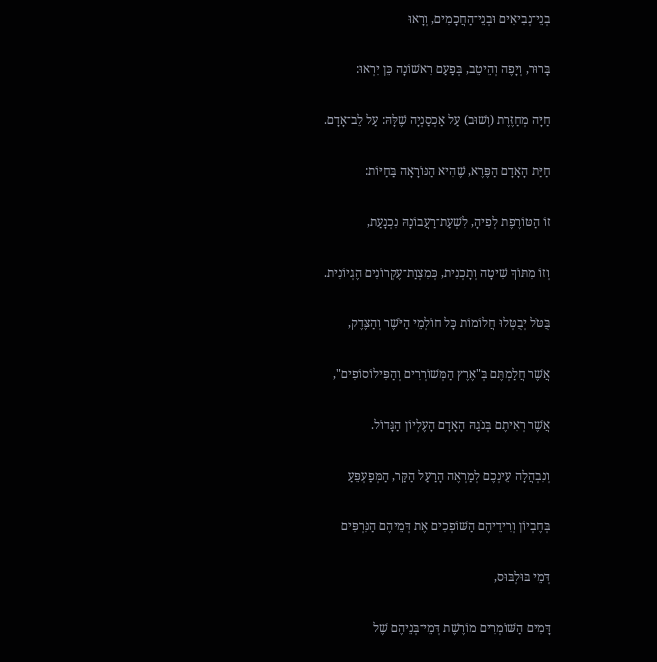בְנֵי־נְבִיאִים וּבְנֵי־הַחֲכָמִים, וְרָאוּ

בָּרוּר, וְיָפֶה וְהֵיטֵב, בְּפַעַם רִאשׁוֹנָה כֵּן יִרְאוּ:

חַיָּה מְחַזֶּרֶת (וְשׁוּב) עַל אַכְסַנְיָה שֶׁלָּהּ: עַל לֵב־אָדָם.

חַיַּת הָאָדָם הַפֶּרֶא, שֶׁהִיא הַנּוֹרָאָה בַּחַיּוֹת:

זוֹ הַטּוֹרֶפֶת לְפִיהָ, לִשְׁעַת־רַעֲבוֹנָהּ נִכְנָעַת,

וְזוֹ מִתּוֹךְ שִׁיטָה וְתָכְנִית, כְּמִצְוַת־עֶקְרוֹנִים הֶגְיוֹנִית.

בֻּטֹּל יְבֻטְּלוּ חֲלוֹמוֹת כָּל חוֹלְמֵי הַיֹּשֶׁר וְהַצֶּדֶק,

אֲשֶׁר חֲלַמְתֶּם בְּ"אֶרֶץ הַמְּשׁוֹרְרִים וְהַפִּילוֹסוֹפִים",

אֲשֶׁר רְאִיתֶם בְּנֹגַהּ הָאָדָם הָעֶלְיוֹן הַגָּדוֹל.

וְנִבְהֲלָה עֵינְכֶם לְמַרְאֶה הָרַעַל הַקַּר, הַמְּפַעְפֵּעַ

בְּחֶבְיוֹן וְרִידֵיהֶם הַשּׁוֹפְכִים אֶת דְּמֵיהֶם הַנִּרְפִּים

דְּמֵי בּוּלְבּוּס,

דָּמִים הַשּׁוֹמְרִים מוֹרֶשֶׁת דְּמֵי־בְּנֵיהֶם שֶׁל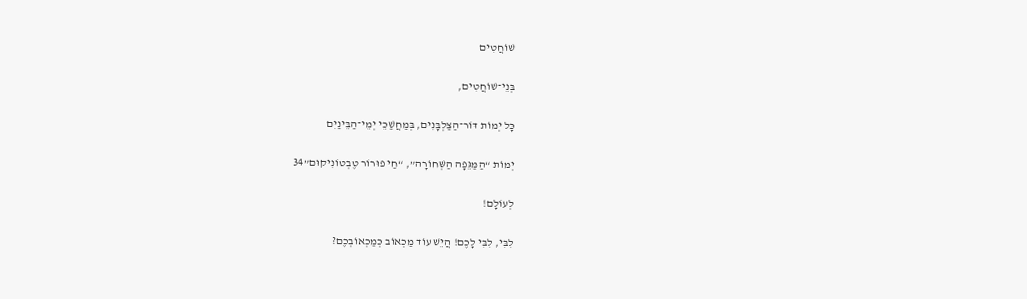שׁוֹחֲטִים

בְּנֵי־שׁוֹחֲטִים,

כָּל יְמוֹת דּוֹר־הַצַּלְבָּנִים, בְּמַחֲשַׁכֵּי יְמֵי־הַבֵּינַיִם

יְמוֹת “הַמַּגֵּפָה הַשְּׁחוֹרָה”, “חַי פוּרוֹר טֶבְטוֹנִיקוּם”34

לְעוֹלָם!

לִבִּי, לִבִּי לָכֶם! הֲיֵשׁ עוֹד מַכְאוֹב כְּמַכְאוֹבְכֶם?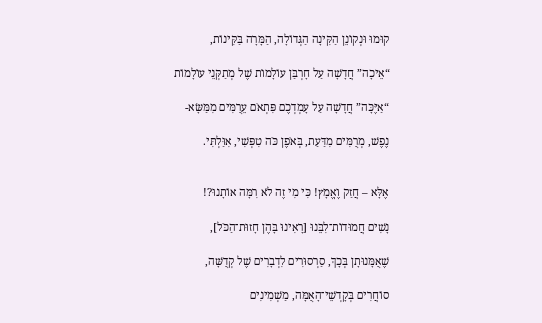קוּמוּ וּנְקוֹנֵן הַקִּינָה הַגְּדוֹלָה, הַמָּרָה בַּקִּינוֹת,

“אֵיכָה” חֲדָשָׁה עַל חָרְבַּן עוֹלָמוֹת שֶׁל מְתַקְּנֵי עוֹלָמוֹת

“אַיֶּכָּה” חֲדָשָׁה עַל עָמְדְכֶם פִּתְאֹם עֵרֻמִּים מִמַּשָּׂא-

נֶפֶשׁ, מְרֻמִּים מִדַּעַת, בְּאֹפֶן כֹּה טִפְּשִׁי, אִוַּלְתִּי.


אֶלָּא – חֲזַק וֶאֱמָץ! כִּי מִי זֶה לֹא רִמָּה אוֹתָנוּ?!

נָשִׁים חֲמוּדוֹת־לִבֵּנוּ [רָאִינוּ בָּהֶן חָזוּת־הַכֹּל],

שֶׁאֻמָּנוּתָן בְּכָךְ, סַרְסוּרִים לִדְבָרִים שֶׁל קְדֻשָּׁה,

סוֹחֲרִים בְּקָדְשֵׁי־הָאֻמָּה, מַשְׁמִינִים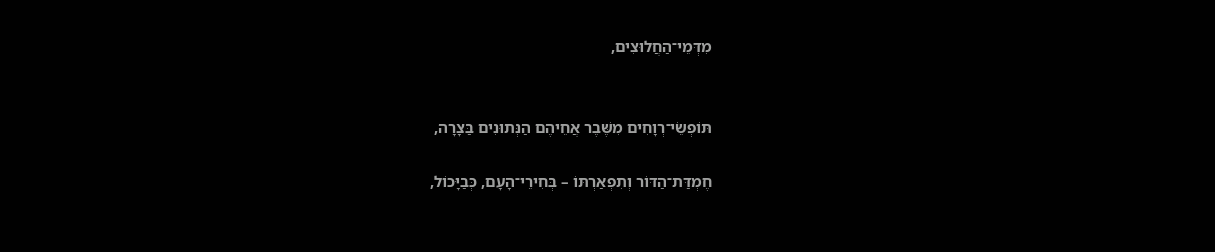מִדְּמֵי־הַחֲלוּצִים,


תּוֹפְשֵׂי־רְוָחִים מִשֶּׁבֶר אֲחֵיהֶם הַנְּתוּנִים בַּצָרָה,

חֶמְדַּת־הַדּוֹר וְתִפְאַרְתּוֹ – בְּחִירֵי־הָעָם, כְּבַיָּכוֹל,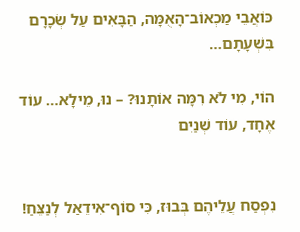כּוֹאֲבֵי מַכְאוֹב־הָאֻמָּה, הַבָּאִים עַל שְׂכָרָם בִּשְׁעָתָם…

הוֹי, מִי לֹא רִמָּה אוֹתָנוּ? – נוּ, מֵילָא… עוֹד אֶחָד, עוֹד שְׁנַיִם


נִפְסַח עֲלֵיהֶם בְּבוּז, כִּי סוֹף־אִידֵאַל לְנַצֵּחַ!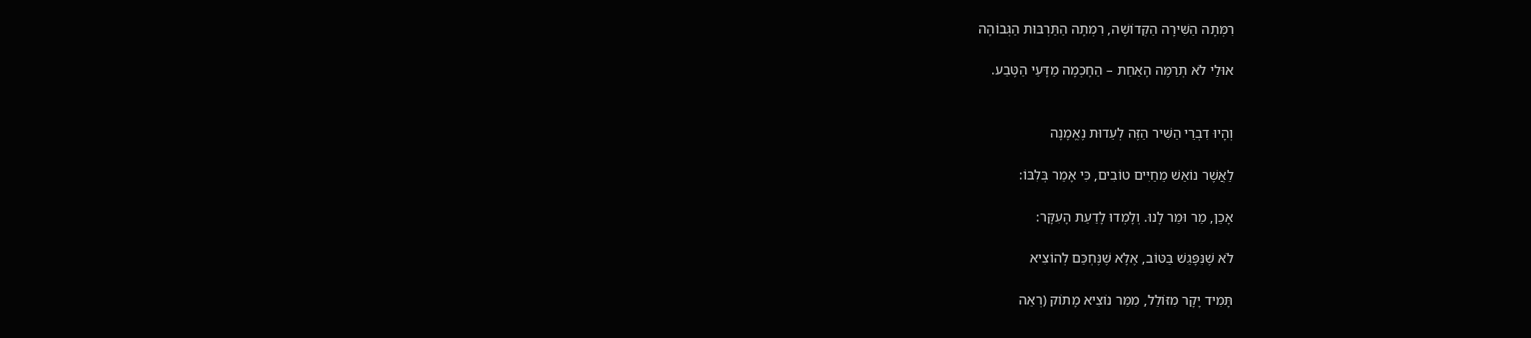רִמְּתָה הַשִּׁירָה הַקְּדוֹשָׁה, רִמְתָה הַתַּרְבּוּת הַגְּבוֹהָה

אוּלַי לֹא תְרַמֶּה הָאַחַת – הַחָכְמָה מַדָּעֵי הַטֶּבַע.


וְהָיוּ דִבְרֵי הַשִּׁיר הַזֶּה לְעֵדוּת נֶאֱמָנָה

לַאֲשֶׁר נוֹאַשׁ מֵחַיִּים טוֹבִים, כִּי אָמַר בְּלִבּוֹ:

אָכֵן, מַר וּמַר לָנוּ. וְלָמְדוּ לָדַעַת הָעִקָּר:

לֹא שֶׁנִּפָּגֵשׁ בַּטּוֹב, אֶלָא שֶׁנֶּחְכַּם לְהוֹצִיא

תָּמִיד יָקָר מִזּוֹלֵל, מִמַּר נוֹצִיא מָתוֹק (רְאֵה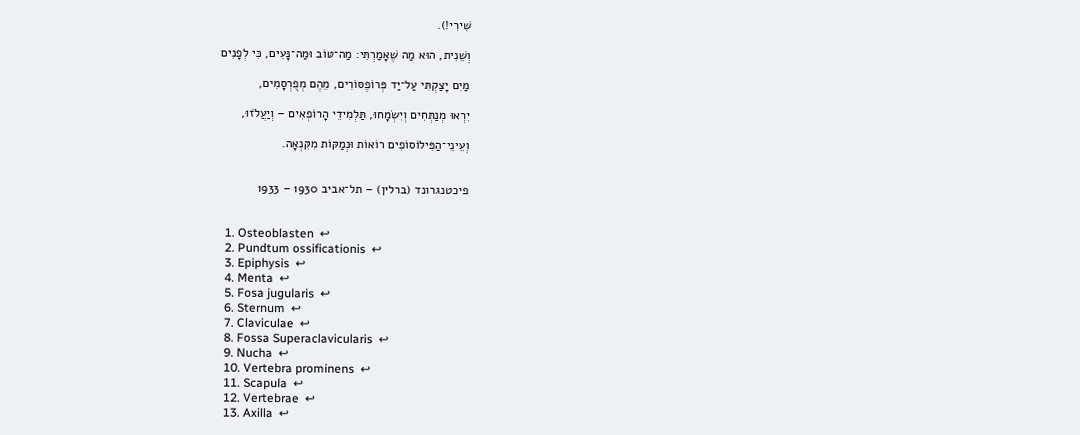שִׁירִי!).

וְשֵׁנִית, הוּא מַה שֶׁאָמַרְתִּי: מַה־טּוֹב וּמַה־נָּעִים, כִּי לְפָנִים

מַיִם יָצַקְתִּי עַל־יַד פְּרוֹפֶסּוֹרִים, מֵהֶם מְפֻרְסָמִים,

יִרְאוּ מְנַתְּחִים וְיִשְׂמָחוּ, תַּלְמִידֵי הָרוֹפְאִים – וְיַעֲלֹזוּ,

וְעֵינֵי־הַפִּילוֹסוֹפִים רוֹאוֹת וּנְמַקּוֹת מִקִּנְאָה.


פיכטנגרונד (ברלין) – תל־אביב 1930 – 1933


  1. Osteoblasten  ↩
  2. Pundtum ossificationis  ↩
  3. Epiphysis  ↩
  4. Menta  ↩
  5. Fosa jugularis  ↩
  6. Sternum  ↩
  7. Claviculae  ↩
  8. Fossa Superaclavicularis  ↩
  9. Nucha  ↩
  10. Vertebra prominens  ↩
  11. Scapula  ↩
  12. Vertebrae  ↩
  13. Axilla  ↩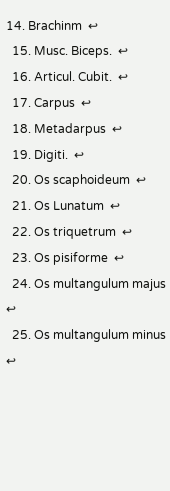14. Brachinm  ↩
  15. Musc. Biceps.  ↩
  16. Articul. Cubit.  ↩
  17. Carpus  ↩
  18. Metadarpus  ↩
  19. Digiti.  ↩
  20. Os scaphoideum  ↩
  21. Os Lunatum  ↩
  22. Os triquetrum  ↩
  23. Os pisiforme  ↩
  24. Os multangulum majus  ↩
  25. Os multangulum minus  ↩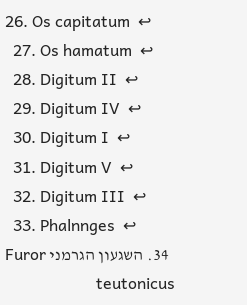26. Os capitatum  ↩
  27. Os hamatum  ↩
  28. Digitum II  ↩
  29. Digitum IV  ↩
  30. Digitum I  ↩
  31. Digitum V  ↩
  32. Digitum III  ↩
  33. Phalnnges  ↩
  34. השגעון הגרמני Furor teutonicus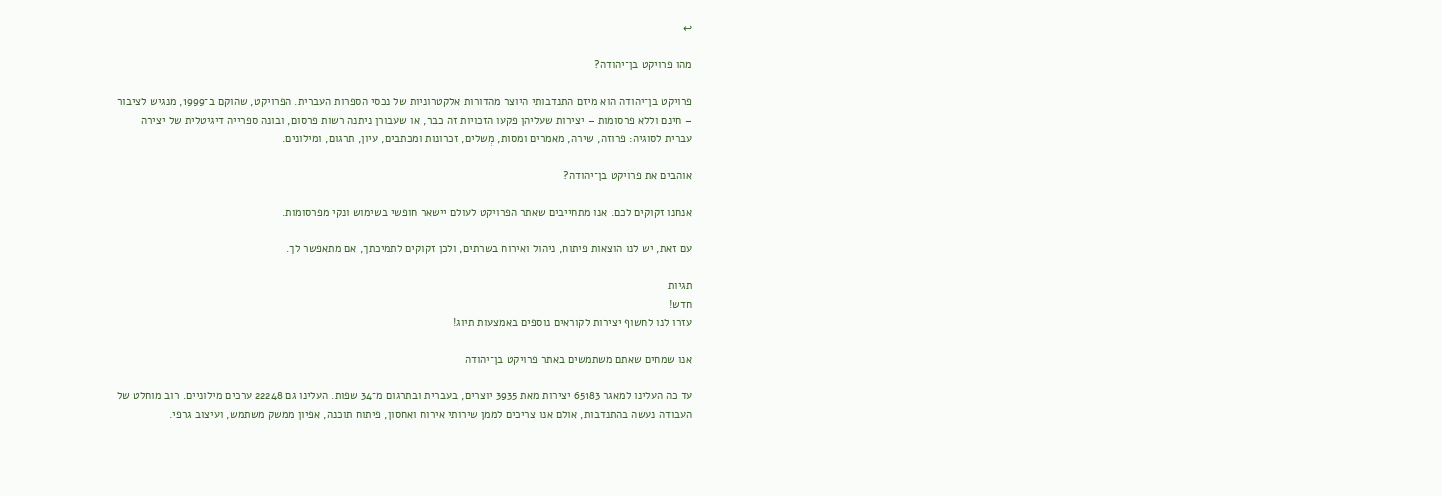↩

מהו פרויקט בן־יהודה?

פרויקט בן־יהודה הוא מיזם התנדבותי היוצר מהדורות אלקטרוניות של נכסי הספרות העברית. הפרויקט, שהוקם ב־1999, מנגיש לציבור – חינם וללא פרסומות – יצירות שעליהן פקעו הזכויות זה כבר, או שעבורן ניתנה רשות פרסום, ובונה ספרייה דיגיטלית של יצירה עברית לסוגיה: פרוזה, שירה, מאמרים ומסות, מְשלים, זכרונות ומכתבים, עיון, תרגום, ומילונים.

אוהבים את פרויקט בן־יהודה?

אנחנו זקוקים לכם. אנו מתחייבים שאתר הפרויקט לעולם יישאר חופשי בשימוש ונקי מפרסומות.

עם זאת, יש לנו הוצאות פיתוח, ניהול ואירוח בשרתים, ולכן זקוקים לתמיכתך, אם מתאפשר לך.

תגיות
חדש!
עזרו לנו לחשוף יצירות לקוראים נוספים באמצעות תיוג!

אנו שמחים שאתם משתמשים באתר פרויקט בן־יהודה

עד כה העלינו למאגר 65183 יצירות מאת 3935 יוצרים, בעברית ובתרגום מ־34 שפות. העלינו גם 22248 ערכים מילוניים. רוב מוחלט של העבודה נעשה בהתנדבות, אולם אנו צריכים לממן שירותי אירוח ואחסון, פיתוח תוכנה, אפיון ממשק משתמש, ועיצוב גרפי.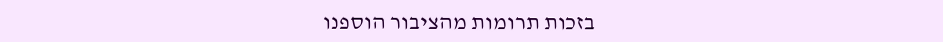בזכות תרומות מהציבור הוספנו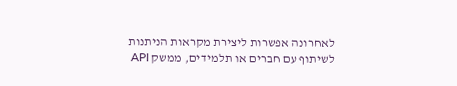לאחרונה אפשרות ליצירת מקראות הניתנות לשיתוף עם חברים או תלמידים, ממשק API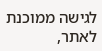לגישה ממוכנת לאתר,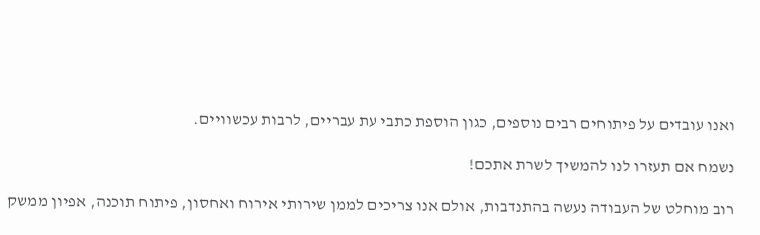ואנו עובדים על פיתוחים רבים נוספים, כגון הוספת כתבי עת עבריים, לרבות עכשוויים.

נשמח אם תעזרו לנו להמשיך לשרת אתכם!

רוב מוחלט של העבודה נעשה בהתנדבות, אולם אנו צריכים לממן שירותי אירוח ואחסון, פיתוח תוכנה, אפיון ממשק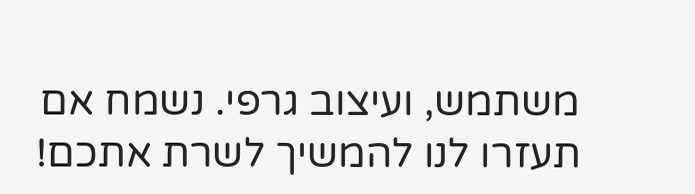משתמש, ועיצוב גרפי. נשמח אם תעזרו לנו להמשיך לשרת אתכם!